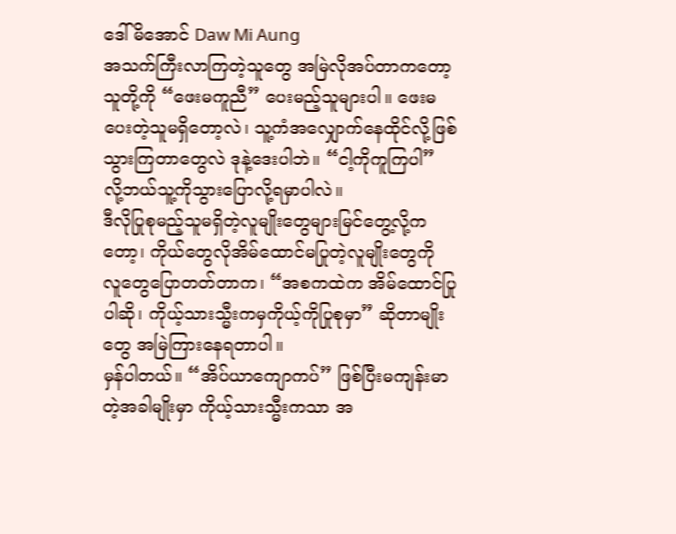ဒေါ်မိအောင် Daw Mi Aung
အသက်ကြီးလာကြတဲ့သူတွေ အမြဲလိုအပ်တာကတော့ သူတို့ကို “ဖေးမကူညီ” ပေးမည့်သူများပါ။ ဖေးမပေးတဲ့သူမရှိတော့လဲ၊ သူ့ကံအလျှောက်နေထိုင်လို့ဖြစ်သွားကြတာတွေလဲ ဒုနဲ့ဒေးပါဘဲ။ “ငါ့ကိုကူကြပါ” လို့ဘယ်သူ့ကိုသွားပြောလို့ရမှာပါလဲ။
ဒီလိုပြုစုမည့်သူမရှိတဲ့လူမျိုးတွေများမြင်တွေ့လို့ကတော့၊ ကိုယ်တွေလိုအိမ်ထောင်မပြုတဲ့လူမျိုးတွေကို လူတွေပြောတတ်တာက၊ “အစကထဲက အိမ်ထောင်ပြုပါဆို၊ ကိုယ့်သားသ္မီးကမှကိုယ့်ကိုပြုစုမှာ” ဆိုတာမျိုးတွေ အမြဲကြားနေရတာပါ။
မှန်ပါတယ်။ “အိပ်ယာကျောကပ်” ဖြစ်ပြီးမကျန်းမာတဲ့အခါမျိုးမှာ ကိုယ့်သားသ္မီးကသာ အ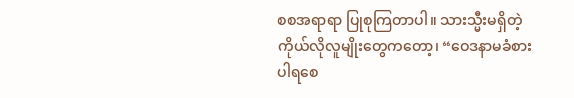စစအရာရာ ပြုစုကြတာပါ။ သားသ္မီးမရှိတဲ့ကိုယ်လိုလူမျိုးတွေကတော့၊ “ဝေဒနာမခံစားပါရစေ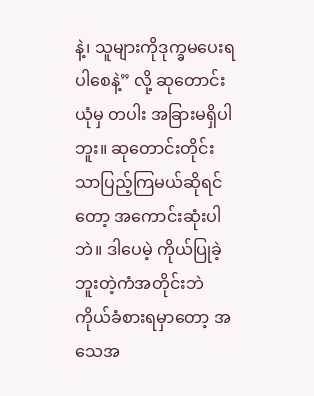နဲ့၊ သူများကိုဒုက္ခမပေးရပါစေနဲ့” လို့ ဆုတောင်းယုံမှ တပါး အခြားမရှိပါဘူး။ ဆုတောင်းတိုင်းသာပြည့်ကြမယ်ဆိုရင်တော့ အကောင်းဆုံးပါဘဲ။ ဒါပေမဲ့ ကိုယ်ပြုခဲ့ဘူးတဲ့ကံအတိုင်းဘဲ ကိုယ်ခံစားရမှာတော့ အသေအ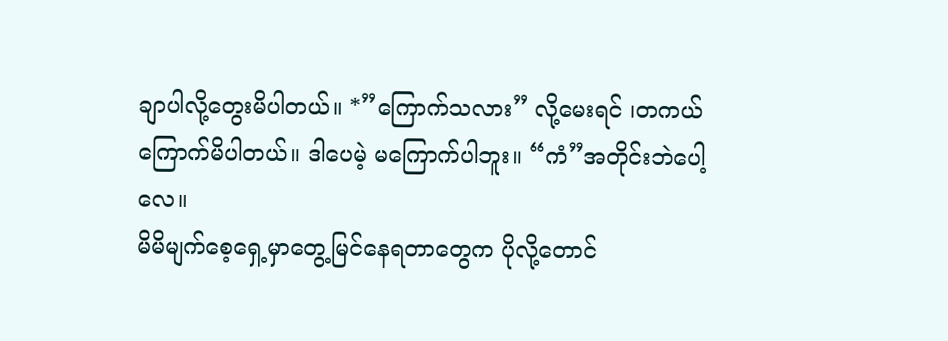ချာပါလို့တွေးမိပါတယ်။ *”ကြောက်သလား” လို့မေးရင် ၊တကယ်ကြောက်မိပါတယ်။ ဒါပေမဲ့ မကြောက်ပါဘူး။ “ကံ”အတိုင်းဘဲပေါ့လေ။
မိမိမျက်စေ့ရှေ့မှာတွေ့မြင်နေရတာတွေက ပိုလို့တောင်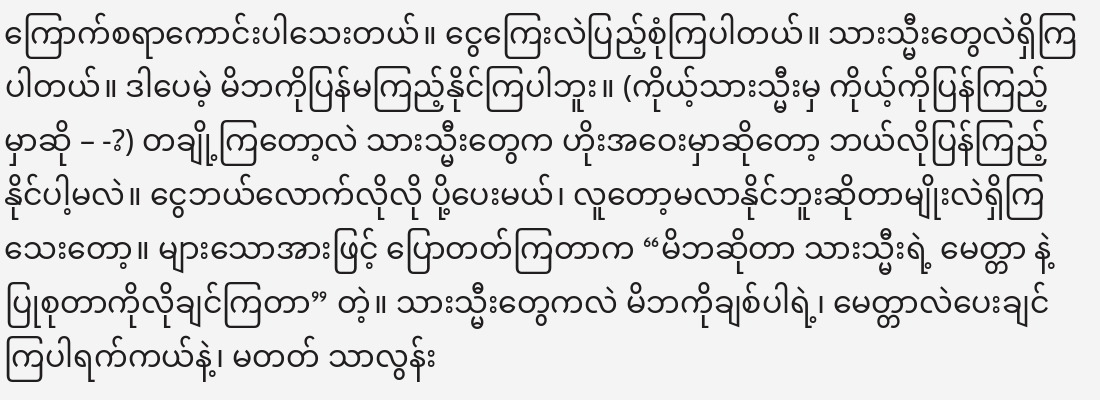ကြောက်စရာကောင်းပါသေးတယ်။ ငွေကြေးလဲပြည့်စုံကြပါတယ်။ သားသ္မီးတွေလဲရှိကြပါတယ်။ ဒါပေမဲ့ မိဘကိုပြန်မကြည့်နိုင်ကြပါဘူး။ (ကိုယ့်သားသ္မီးမှ ကိုယ့်ကိုပြန်ကြည့်မှာဆို – -?) တချို့ကြတော့လဲ သားသ္မီးတွေက ဟိုးအဝေးမှာဆိုတော့ ဘယ်လိုပြန်ကြည့်နိုင်ပါ့မလဲ။ ငွေဘယ်လောက်လိုလို ပို့ပေးမယ်၊ လူတော့မလာနိုင်ဘူးဆိုတာမျိုးလဲရှိကြသေးတော့။ များသောအားဖြင့် ပြောတတ်ကြတာက “မိဘဆိုတာ သားသ္မီးရဲ့ မေတ္တာ နဲ့ပြုစုတာကိုလိုချင်ကြတာ” တဲ့။ သားသ္မီးတွေကလဲ မိဘကိုချစ်ပါရဲ့၊ မေတ္တာလဲပေးချင်ကြပါရက်ကယ်နဲ့၊ မတတ် သာလွန်း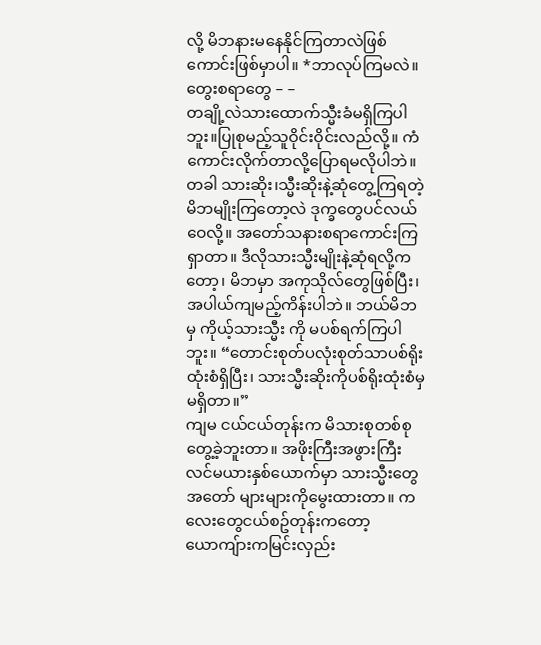လို့ မိဘနားမနေနိုင်ကြတာလဲဖြစ်ကောင်းဖြစ်မှာပါ။ *ဘာလုပ်ကြမလဲ။တွေးစရာတွေ – –
တချို့လဲသားထောက်သ္မီးခံမရှိကြပါဘူး။ပြုစုမည့်သူဝိုင်းဝိုင်းလည်လို့။ ကံကောင်းလိုက်တာလို့ပြောရမလိုပါဘဲ။
တခါ သားဆိုး၊သ္မီးဆိုးနဲ့ဆုံတွေ့ကြရတဲ့မိဘမျိုးကြတော့လဲ ဒုက္ခတွေပင်လယ်ဝေလို့။ အတော်သနားစရာကောင်းကြရှာတာ။ ဒီလိုသားသ္မီးမျိုးနဲ့ဆုံရလို့ကတော့၊ မိဘမှာ အကုသိုလ်တွေဖြစ်ပြီး၊ အပါယ်ကျမည့်ကိန်းပါဘဲ။ ဘယ်မိဘမှ ကိုယ့်သားသ္မီး ကို မပစ်ရက်ကြပါဘူး။ “တောင်းစုတ်ပလုံးစုတ်သာပစ်ရိုးထုံးစံရှိပြီး၊ သားသ္မီးဆိုးကိုပစ်ရိုးထုံးစံမှမရှိတာ။”
ကျမ ငယ်ငယ်တုန်းက မိသားစုတစ်စုတွေ့ခဲ့ဘူးတာ။ အဖိုးကြီးအဖွားကြီးလင်မယားနှစ်ယောက်မှာ သားသ္မီးတွေအတော် များများကိုမွေးထားတာ။ ကလေးတွေငယ်စဥ်တုန်းကတော့ ယောကျ်ားကမြင်းလှည်း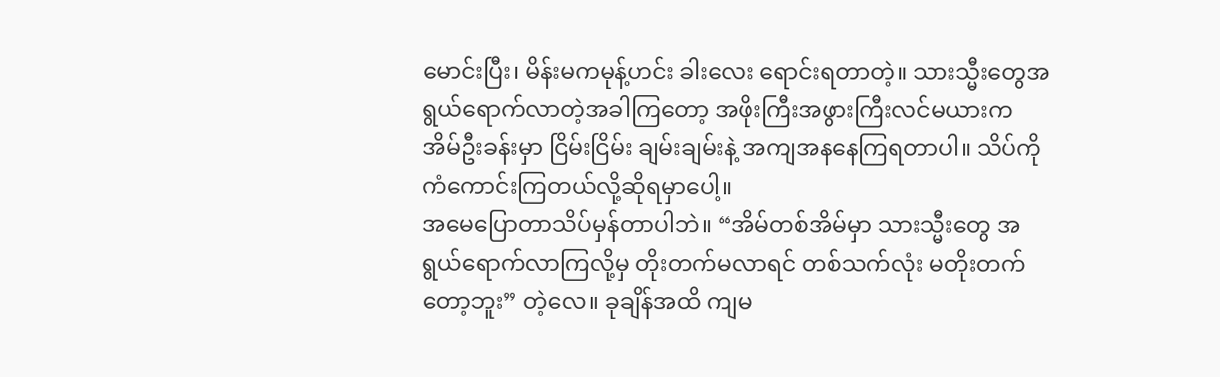မောင်းပြီး၊ မိန်းမကမုန့်ဟင်း ခါးလေး ရောင်းရတာတဲ့။ သားသ္မီးတွေအရွယ်ရောက်လာတဲ့အခါကြတော့ အဖိုးကြီးအဖွားကြီးလင်မယားက အိမ်ဦးခန်းမှာ ငြိမ်းငြိမ်း ချမ်းချမ်းနဲ့ အကျအနနေကြရတာပါ။ သိပ်ကိုကံကောင်းကြတယ်လို့ဆိုရမှာပေါ့။
အမေပြောတာသိပ်မှန်တာပါဘဲ။ “အိမ်တစ်အိမ်မှာ သားသ္မီးတွေ အရွယ်ရောက်လာကြလို့မှ တိုးတက်မလာရင် တစ်သက်လုံး မတိုးတက်တော့ဘူး” တဲ့လေ။ ခုချိန်အထိ ကျမ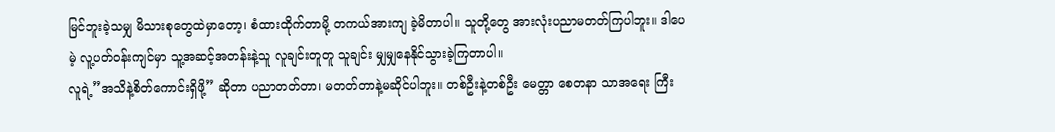မြင်ဘူးခဲ့သမျှ မိသားစုတွေထဲမှာတော့၊ စံထားထိုက်တာမို့ တကယ်အားကျ ခဲ့မိတာပါ။ သူတို့တွေ အားလုံးပညာမတတ်ကြပါဘူး။ ဒါပေမဲ့ လူ့ပတ်ဝန်းကျင်မှာ သူ့အဆင့်အတန်းနဲ့သူ လူချင်းတူတူ သူချင်း မျှမျှနေနိုင်သွားခဲ့ကြတာပါ။
လူရဲ့”အသိနဲ့စိတ်ကောင်းရှိဖို့” ဆိုတာ ပညာတတ်တာ၊ မတတ်တာနဲ့မဆိုင်ပါဘူး။ တစ်ဦးနဲ့တစ်ဦး မေတ္တာ စေတနာ သာအရေး ကြီး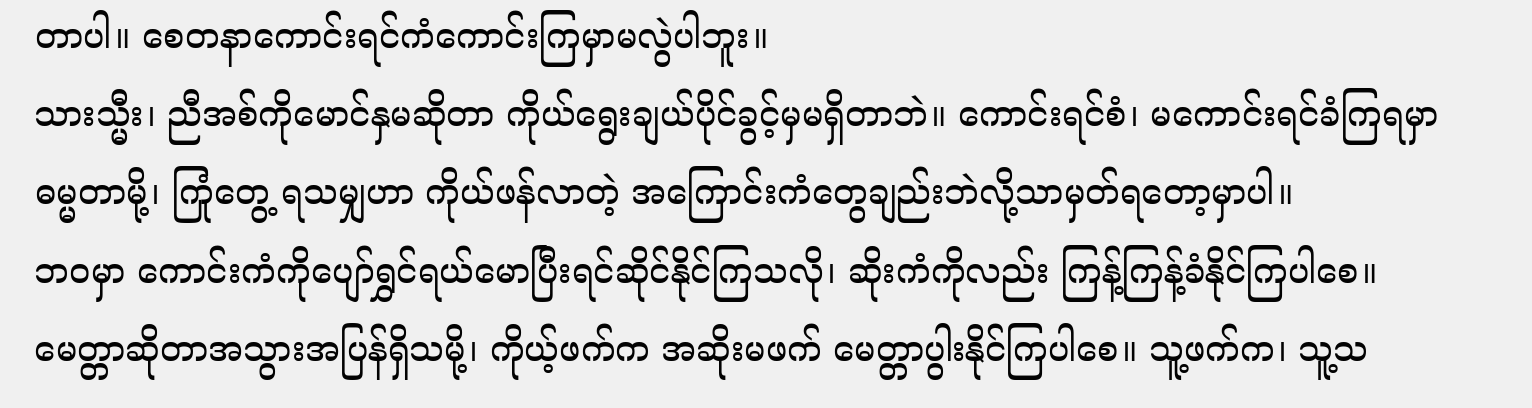တာပါ။ စေတနာကောင်းရင်ကံကောင်းကြမှာမလွဲပါဘူး။
သားသ္မီး၊ ညီအစ်ကိုမောင်နှမဆိုတာ ကိုယ်ရွေးချယ်ပိုင်ခွင့်မှမရှိတာဘဲ။ ကောင်းရင်စံ၊ မကောင်းရင်ခံကြရမှာဓမ္မတာမို့၊ ကြုံတွေ့ ရသမျှဟာ ကိုယ်ဖန်လာတဲ့ အကြောင်းကံတွေချည်းဘဲလို့သာမှတ်ရတော့မှာပါ။
ဘဝမှာ ကောင်းကံကိုပျော်ရွှင်ရယ်မောပြီးရင်ဆိုင်နိုင်ကြသလို၊ ဆိုးကံကိုလည်း ကြန့်ကြန့်ခံနိုင်ကြပါစေ။ မေတ္တာဆိုတာအသွားအပြန်ရှိသမို့၊ ကိုယ့်ဖက်က အဆိုးမဖက် မေတ္တာပွါးနိုင်ကြပါစေ။ သူ့ဖက်က၊ သူ့သ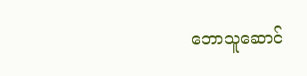ဘောသူဆောင်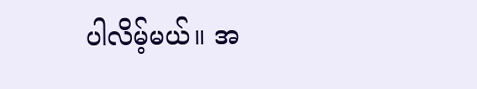ပါလိမ့်မယ်။ အ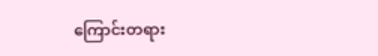ကြောင်းတရား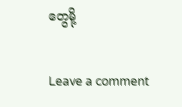တွေမို့

Leave a comment